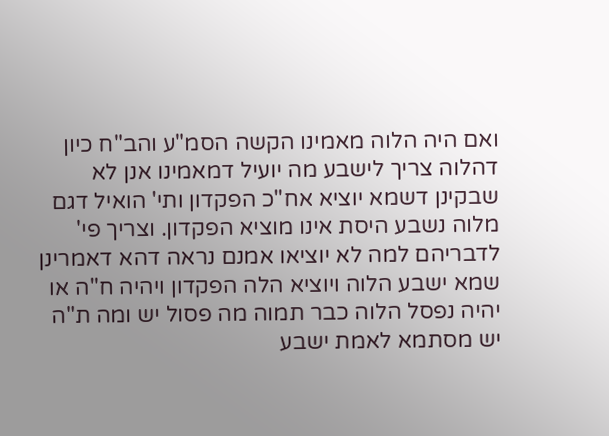ואם היה הלוה מאמינו הקשה הסמ"ע והב"ח כיון דהלוה צריך לישבע מה יועיל דמאמינו אנן לא שבקינן דשמא יוציא אח"כ הפקדון ותי' הואיל דגם מלוה נשבע היסת אינו מוציא הפקדון. וצריך פי' לדבריהם למה לא יוציאו אמנם נראה דהא דאמרינן שמא ישבע הלוה ויוציא הלה הפקדון ויהיה ח"ה או יהיה נפסל הלוה כבר תמוה מה פסול יש ומה ת"ה יש מסתמא לאמת ישבע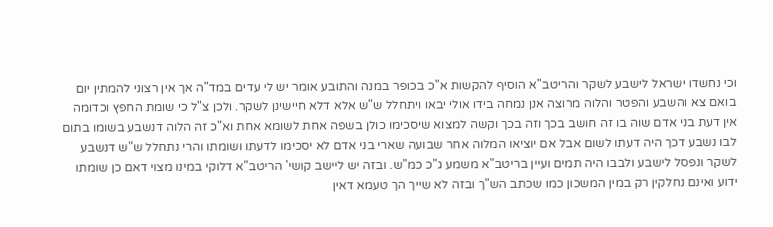וכי נחשדו ישראל לישבע לשקר והריטב"א הוסיף להקשות א"כ בכופר במנה והתובע אומר יש לי עדים במד"ה אך אין רצוני להמתין יום בואם צא והשבע והפטר והלוה מרוצה אנן נמחה בידו אולי יבאו ויתחלל ש"ש אלא דלא חיישינן לשקר. ולכן צ"ל כי שומת החפץ וכדומה אין דעת בני אדם שוה בו זה חושב בכך וזה בכך וקשה למצוא שיסכימו כולן בשפה אחת לשומא אחת וא"כ זה הלוה דנשבע בשומו בתום לבו נשבע דכך היה דעתו לשום אבל אם יוציאו המלוה אחר שבועה שארי בני אדם לא יסכימו לדעתו ושומתו והרי נתחלל ש"ש דנשבע לשקר ונפסל לישבע ולבבו היה תמים ועיין בריטב"א משמע ג"כ כמ"ש. ובזה יש ליישב קושי' הריטב"א דלוקי במינו מצוי דאם כן שומתו ידוע ואינם נחלקין רק במין המשכון כמו שכתב הש"ך ובזה לא שייך הך טעמא דאין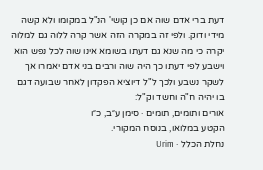דעת ברי אדם שוה אם כן קושי' הנ"ל במקומו ולא קשה מידי ודוק. ולפי זה במקרה הזה אשר קרה ללוה גם למלוה יקרה כי מה שנא גם דעתו בשומא אינו שוה לכל נפש הוא וישבע לפי דעתו כך היה שוה ורבים בני אדם יאמרו אך לשקר נשבע ולכך ל"ל דיוציא הפקדון לאחר שבועה דגם בו יהיה ח"ה וחשד וק"ל:
אורים ותומים, תומים · סימן ע״ב, כ״ו
הקטע במלואו, בנוסח המקורי.
נחלת הכלל · Urim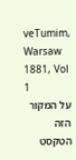veTumim, Warsaw 1881, Vol 1
על המקור הזה
הטקסט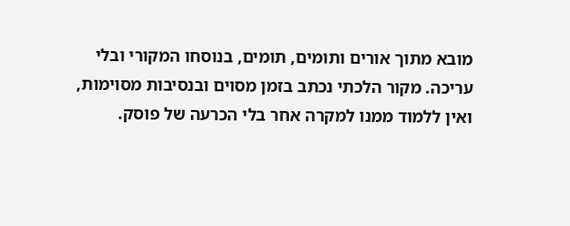מובא מתוך אורים ותומים, תומים, בנוסחו המקורי ובלי עריכה. מקור הלכתי נכתב בזמן מסוים ובנסיבות מסוימות, ואין ללמוד ממנו למקרה אחר בלי הכרעה של פוסק.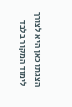הצגתו כאן היא לצורך לימוד המקור בלבד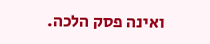ואינה פסק הלכה.